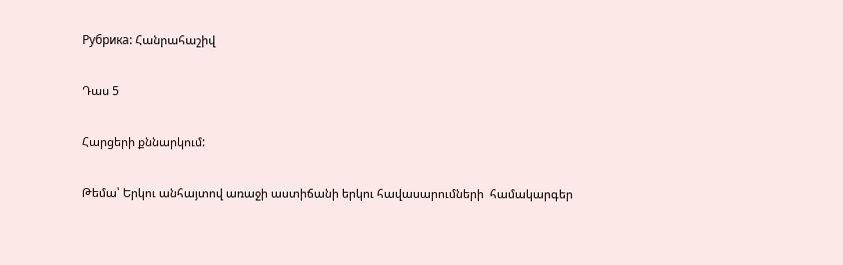Рубрика: Հանրահաշիվ

Դաս 5

Հարցերի քննարկում:

Թեմա՝ Երկու անհայտով առաջի աստիճանի երկու հավասարումների  համակարգեր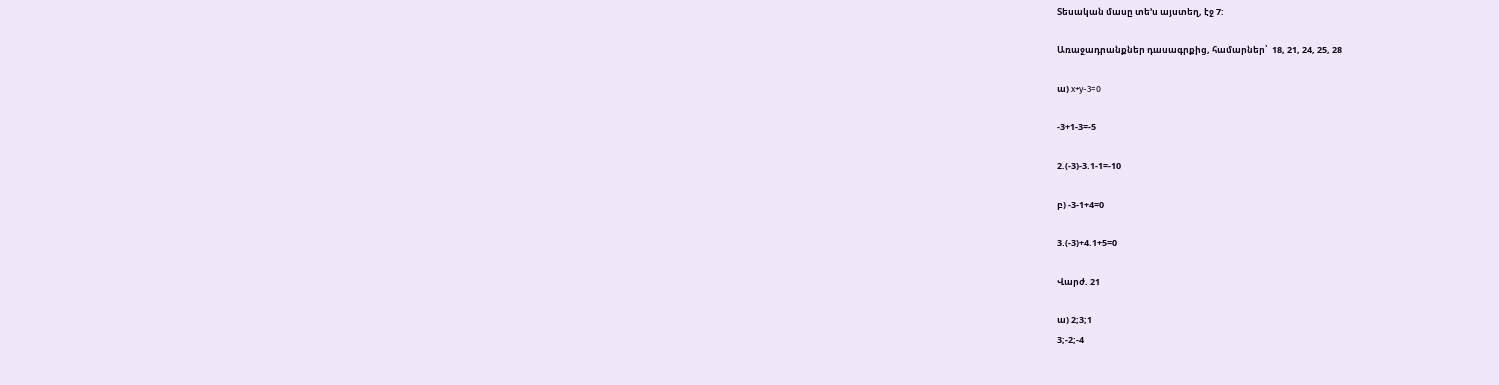Տեսական մասը տե’ս այստեղ, էջ 7:

Առաջադրանքներ դասագրքից, համարներ՝  18, 21, 24, 25, 28

ա) x+y-3=0

-3+1-3=-5

2.(-3)-3.1-1=-10

բ) -3-1+4=0

3.(-3)+4.1+5=0

Վարժ. 21

ա) 2;3;1
3;-2;-4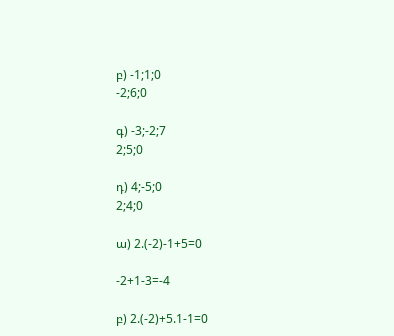բ) -1;1;0
-2;6;0

գ) -3;-2;7
2;5;0

դ) 4;-5;0
2;4;0

ա) 2.(-2)-1+5=0

-2+1-3=-4

բ) 2.(-2)+5.1-1=0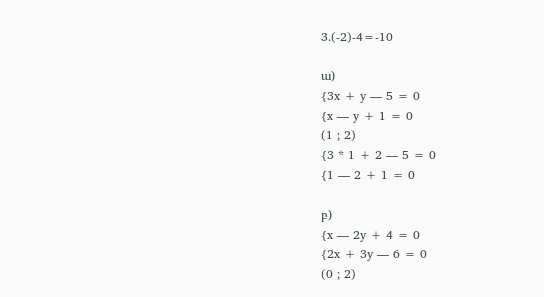3.(-2)-4=-10

ա)
{3x + y — 5 = 0
{x — y + 1 = 0
(1 ; 2)
{3 * 1 + 2 — 5 = 0
{1 — 2 + 1 = 0

բ)
{x — 2y + 4 = 0
{2x + 3y — 6 = 0
(0 ; 2)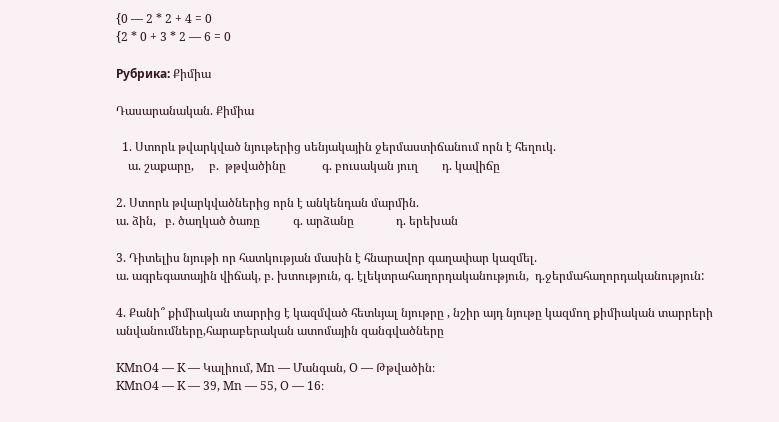{0 — 2 * 2 + 4 = 0
{2 * 0 + 3 * 2 — 6 = 0

Рубрика: Քիմիա

Դասարանական. Քիմիա

  1. Ստորև թվարկված նյութերից սենյակային ջերմաստիճանում որն է հեղուկ.
    ա. շաքարը,     բ.  թթվածինը            գ. բուսական յուղ        դ. կավիճը

2. Ստորև թվարկվածներից որն է անկենդան մարմին.
ա. ձին,   բ. ծաղկած ծառը           գ. արձանը              դ. երեխան

3. Դիտելիս նյութի որ հատկության մասին է հնարավոր գաղափար կազմել.
ա. ագրեգատային վիճակ, բ. խտություն, գ. էլեկտրահաղորդականություն,  դ.ջերմահաղորդականություն:

4. Քանի՞ քիմիական տարրից է կազմված հետևյալ նյութրը , նշիր այդ նյութը կազմող քիմիական տարրերի անվանումները,հարաբերական ատոմային զանգվածները

KMnO4 — K — Կալիում, Mn — Մանգան, O — Թթվածին։
KMnO4 — K — 39, Mn — 55, O — 16։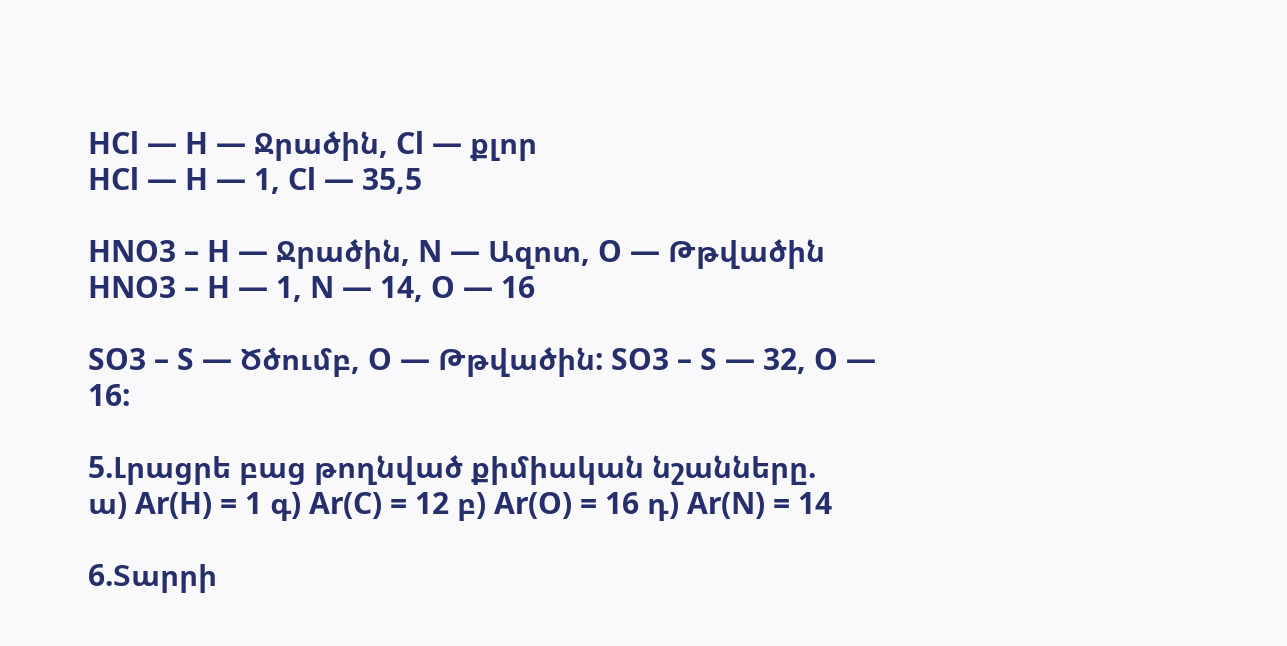HCl — H — Ջրածին, Cl — քլոր
HCl — H — 1, Cl — 35,5

HNO3 – H — Ջրածին, N — Ազոտ, O — Թթվածին HNO3 – H — 1, N — 14, O — 16

SO3 – S — Ծծումբ, O — Թթվածին: SO3 – S — 32, O — 16:

5.Լրացրե բաց թողնված քիմիական նշանները.
ա) Ar(H) = 1 գ) Ar(C) = 12 բ) Ar(O) = 16 դ) Ar(N) = 14

6.Տարրի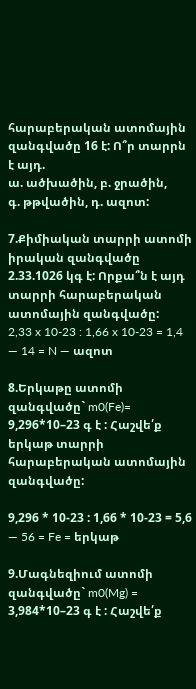հարաբերական ատոմային զանգվածը 16 է: Ո՞ր տարրն է այդ.
ա. ածխածին, բ. ջրածին,
գ. թթվածին, դ. ազոտ:

7.Քիմիական տարրի ատոմի իրական զանգվածը 2.33.1026 կգ է: Որքա՞ն է այդ տարրի հարաբերական ատոմային զանգվածը:
2,33 x 10-23 : 1,66 x 10-23 = 1,4 — 14 = N — ազոտ

8.Երկաթը ատոմի զանգվածը` m0(Fe)= 9,296*10–23 գ է : Հաշվե՛ք երկաթ տարրի հարաբերական ատոմային զանգվածը:

9,296 * 10-23 : 1,66 * 10-23 = 5,6 — 56 = Fe = երկաթ

9.Մագնեզիում ատոմի զանգվածը` m0(Mg) = 3,984*10–23 գ է : Հաշվե՛ք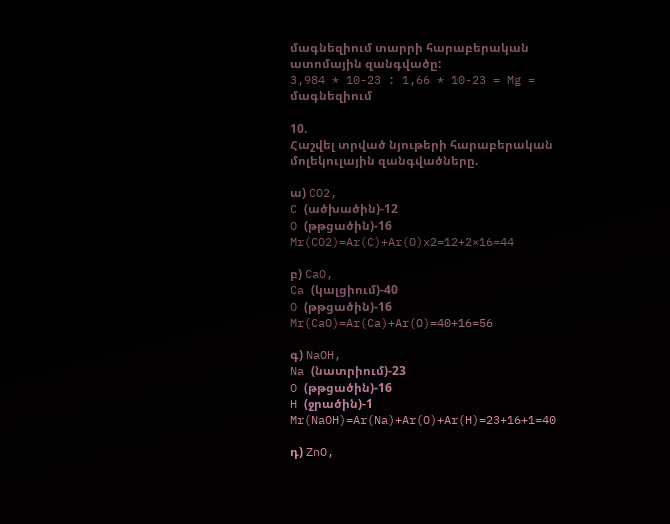մագնեզիում տարրի հարաբերական ատոմային զանգվածը:
3,984 * 10-23 : 1,66 * 10-23 = Mg = մագնեզիում

10.
Հաշվել տրված նյութերի հարաբերական մոլեկուլային զանգվածները.

ա) CO2,
C (ածխածին)-12
O (թթցածին)-16
Mr(CO2)=Ar(C)+Ar(O)x2=12+2×16=44

բ) CaO,
Ca (կալցիում)-40
O (թթցածին)-16
Mr(CaO)=Ar(Ca)+Ar(O)=40+16=56

գ) NaOH,
Na (նատրիում)-23
O (թթցածին)-16
H (ջրածին)-1
Mr(NaOH)=Ar(Na)+Ar(O)+Ar(H)=23+16+1=40

դ) ZnO,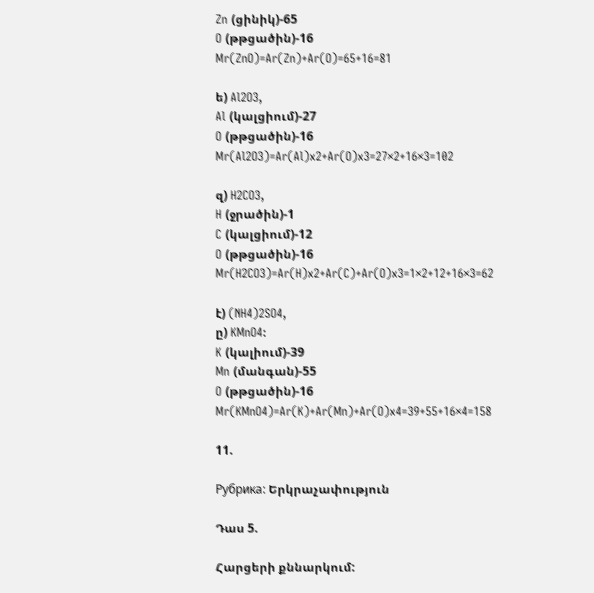Zn (ցինիկ)-65
O (թթցածին)-16
Mr(ZnO)=Ar(Zn)+Ar(O)=65+16=81

ե) Al2O3,
Al (կալցիում)-27
O (թթցածին)-16
Mr(Al2O3)=Ar(Al)x2+Ar(O)x3=27×2+16×3=102

զ) H2CO3,
H (ջրածին)-1
C (կալցիում)-12
O (թթցածին)-16
Mr(H2CO3)=Ar(H)x2+Ar(C)+Ar(O)x3=1×2+12+16×3=62

է) (NH4)2SO4,
ը) KMnO4:
K (կալիում)-39
Mn (մանգան)-55
O (թթցածին)-16
Mr(KMnO4)=Ar(K)+Ar(Mn)+Ar(O)x4=39+55+16×4=158

11.

Рубрика: Երկրաչափություն

Դաս 5.

Հարցերի քննարկում: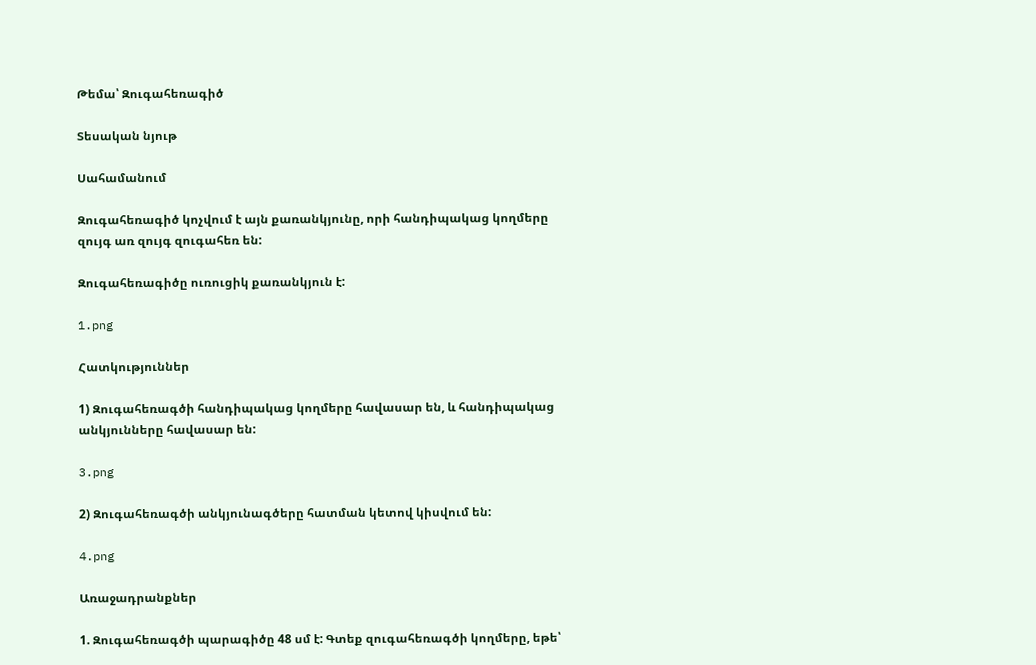Թեմա՝ Զուգահեռագիծ

Տեսական նյութ

Սահամանում

Զուգահեռագիծ կոչվում է այն քառանկյունը, որի հանդիպակաց կողմերը զույգ առ զույգ զուգահեռ են:

Զուգահեռագիծը ուռուցիկ քառանկյուն է:

1.png

Հատկություններ

1) Զուգահեռագծի հանդիպակաց կողմերը հավասար են, և հանդիպակաց անկյունները հավասար են:

3.png

2) Զուգահեռագծի անկյունագծերը հատման կետով կիսվում են:

4.png

Առաջադրանքներ

1. Զուգահեռագծի պարագիծը 48 սմ է: Գտեք զուգահեռագծի կողմերը, եթե՝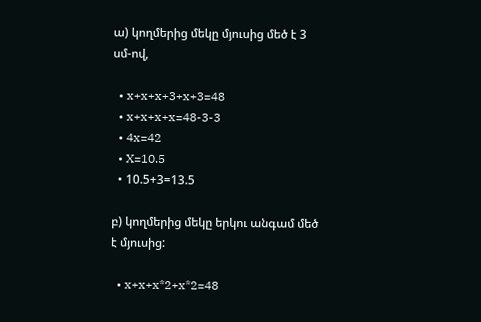ա) կողմերից մեկը մյուսից մեծ է 3 սմ-ով,

  • x+x+x+3+x+3=48
  • x+x+x+x=48-3-3
  • 4x=42
  • X=10.5
  • 10.5+3=13.5

բ) կողմերից մեկը երկու անգամ մեծ է մյուսից:

  • x+x+x*2+x*2=48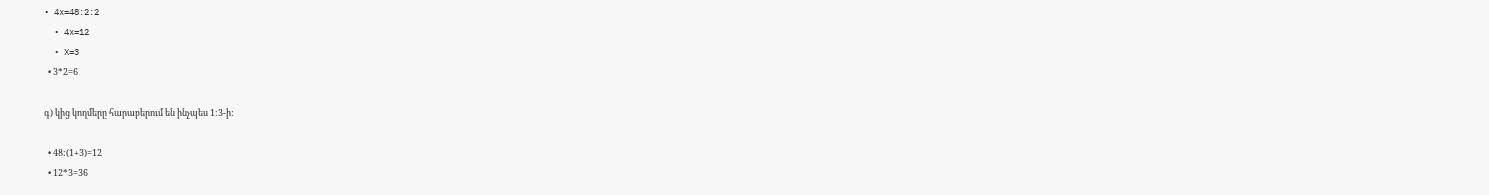• 4x=48:2:2
  • 4x=12
  • X=3
  • 3*2=6

գ) կից կողմերը հարաբերում են ինչպես 1:3-ի:

  • 48:(1+3)=12
  • 12*3=36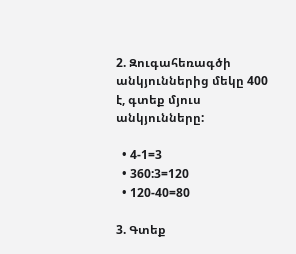2. Զուգահեռագծի անկյուններից մեկը 400 է, գտեք մյուս անկյունները:

  • 4-1=3
  • 360:3=120
  • 120-40=80

3. Գտեք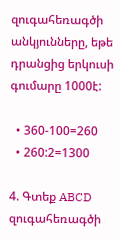զուգահեռագծի անկյունները, եթե դրանցից երկուսի գումարը 1000է:

  • 360-100=260
  • 260:2=1300

4. Գտեք ABCD զուգահեռագծի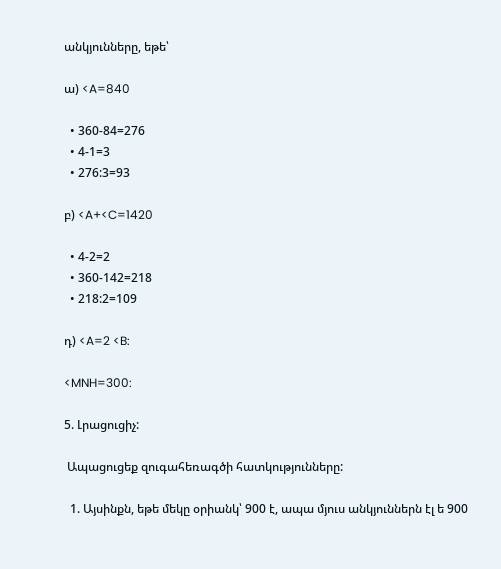անկյունները, եթե՝

ա) <A=840

  • 360-84=276
  • 4-1=3
  • 276:3=93

բ) <A+<C=1420

  • 4-2=2
  • 360-142=218
  • 218:2=109

դ) <A=2 <B:

<MNH=300:

5. Լրացուցիչ:

 Ապացուցեք զուգահեռագծի հատկությունները:

  1. Այսինքն, եթե մեկը օրիանկ՝ 900 է, ապա մյուս անկյուններն էլ ե 900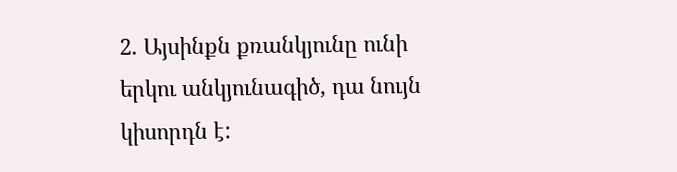2. Այսինքն քռանկյունը ունի երկու անկյունագիծ, դա նույն կիսորդն է: